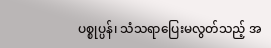ပစ္စုပ္ပန်၊ သံသရာပြေးမလွတ်သည့် အ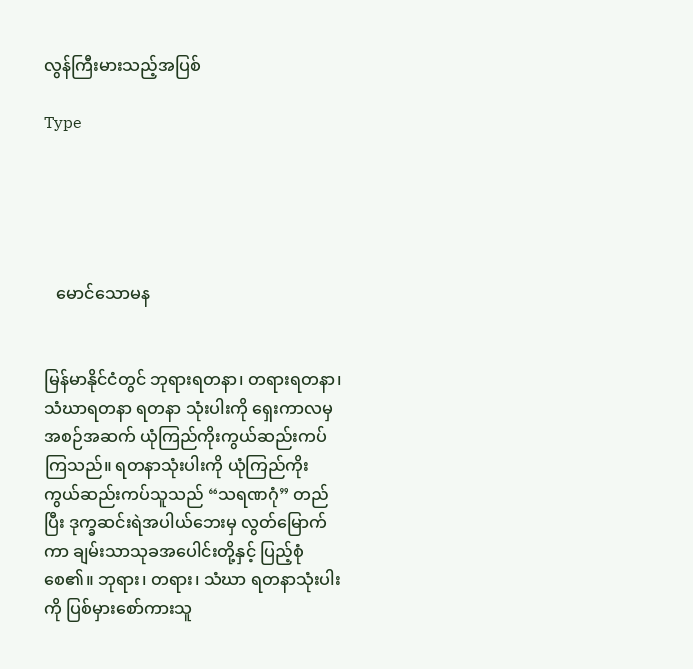လွန်ကြီးမားသည့်အပြစ်

Type





   မောင်သောမန


မြန်မာနိုင်ငံတွင် ဘုရားရတနာ၊ တရားရတနာ၊ သံဃာရတနာ ရတနာ သုံးပါးကို ရှေးကာလမှ အစဉ်အဆက် ယုံကြည်ကိုးကွယ်ဆည်းကပ် ကြသည်။ ရတနာသုံးပါးကို ယုံကြည်ကိုးကွယ်ဆည်းကပ်သူသည် “သရဏဂုံ” တည်ပြီး ဒုက္ခဆင်းရဲအပါယ်ဘေးမှ လွတ်မြောက်ကာ ချမ်းသာသုခအပေါင်းတို့နှင့် ပြည့်စုံစေ၏။ ဘုရား၊ တရား၊ သံဃာ ရတနာသုံးပါးကို ပြစ်မှားစော်ကားသူ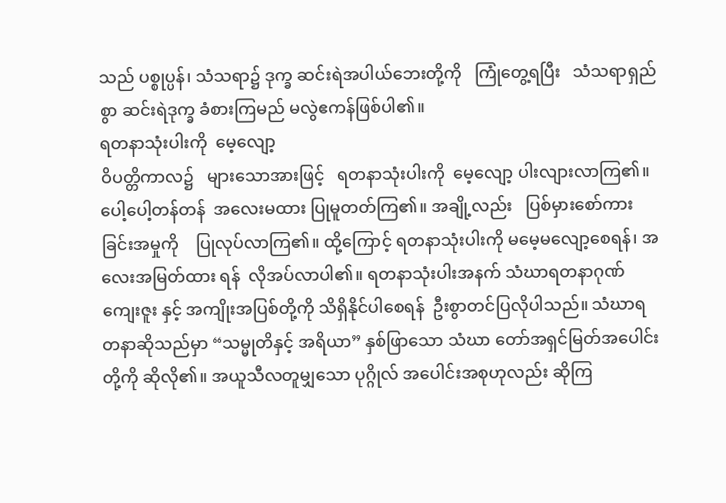သည် ပစ္စုပ္ပန်၊ သံသရာ၌ ဒုက္ခ ဆင်းရဲအပါယ်ဘေးတို့ကို   ကြုံတွေ့ရပြီး   သံသရာရှည်စွာ ဆင်းရဲဒုက္ခ ခံစားကြမည် မလွဲဧကန်ဖြစ်ပါ၏။
ရတနာသုံးပါးကို  မေ့လျော့
ဝိပတ္တိကာလ၌   များသောအားဖြင့်   ရတနာသုံးပါးကို  မေ့လျော့ ပါးလျားလာကြ၏။ ပေါ့ပေါ့တန်တန်  အလေးမထား ပြုမူတတ်ကြ၏။ အချို့လည်း   ပြစ်မှားစော်ကားခြင်းအမှုကို    ပြုလုပ်လာကြ၏။ ထို့ကြောင့် ရတနာသုံးပါးကို မမေ့မလျော့စေရန်၊ အလေးအမြတ်ထား ရန်  လိုအပ်လာပါ၏။ ရတနာသုံးပါးအနက် သံဃာရတနာဂုဏ်ကျေးဇူး နှင့် အကျိုးအပြစ်တို့ကို သိရှိနိုင်ပါစေရန်  ဦးစွာတင်ပြလိုပါသည်။ သံဃာရတနာဆိုသည်မှာ “သမ္မုတိနှင့် အရိယာ” နှစ်ဖြာသော သံဃာ တော်အရှင်မြတ်အပေါင်းတို့ကို ဆိုလို၏။ အယူသီလတူမျှသော ပုဂ္ဂိုလ် အပေါင်းအစုဟုလည်း ဆိုကြ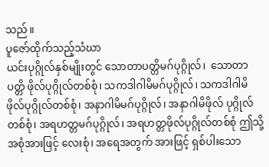သည်။
ပူဇော်ထိုက်သည့်သံဃာ
ယင်းပုဂ္ဂိုလ်နှစ်မျိုးတွင် သောတာပတ္တိမဂ်ပုဂ္ဂိုလ်၊  သောတာပတ္တိ ဖိုလ်ပုဂ္ဂိုလ်တစ်စုံ၊ သကဒါဂါမိမဂ်ပုဂ္ဂိုလ်၊ သကဒါဂါမိဖိုလ်ပုဂ္ဂိုလ်တစ်စုံ၊ အနာဂါမိမဂ်ပုဂ္ဂိုလ်၊ အနာဂါမိဖိုလ် ပုဂ္ဂိုလ်တစ်စုံ၊ အရဟတ္တမဂ်ပုဂ္ဂိုလ်၊ အရဟတ္တဖိုလ်ပုဂ္ဂိုလ်တစ်စုံ ဤသို့ အစုံအားဖြင့် လေးစုံ၊ အရေအတွက် အားဖြင့် ရှစ်ပါးသော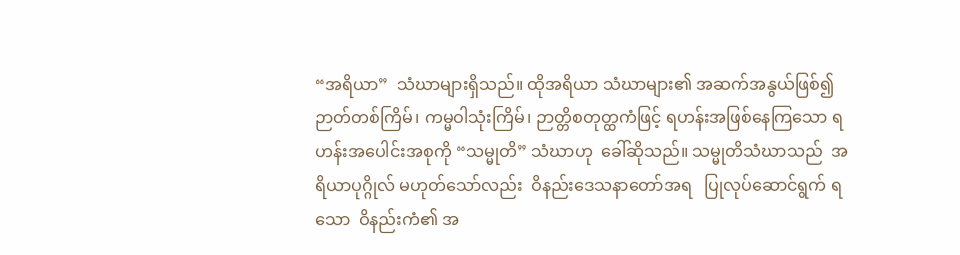“အရိယာ”  သံဃာများရှိသည်။ ထိုအရိယာ သံဃာများ၏ အဆက်အနွယ်ဖြစ်၍  ဉာတ်တစ်ကြိမ်၊ ကမ္မဝါသုံးကြိမ်၊ ဉာတ္တိစတုတ္ထကံဖြင့် ရဟန်းအဖြစ်နေကြသော ရဟန်းအပေါင်းအစုကို “သမ္မုတိ” သံဃာဟု  ခေါ်ဆိုသည်။ သမ္မုတိသံဃာသည်  အရိယာပုဂ္ဂိုလ် မဟုတ်သော်လည်း  ဝိနည်းဒေသနာတော်အရ   ပြုလုပ်ဆောင်ရွက် ရသော  ဝိနည်းကံ၏ အ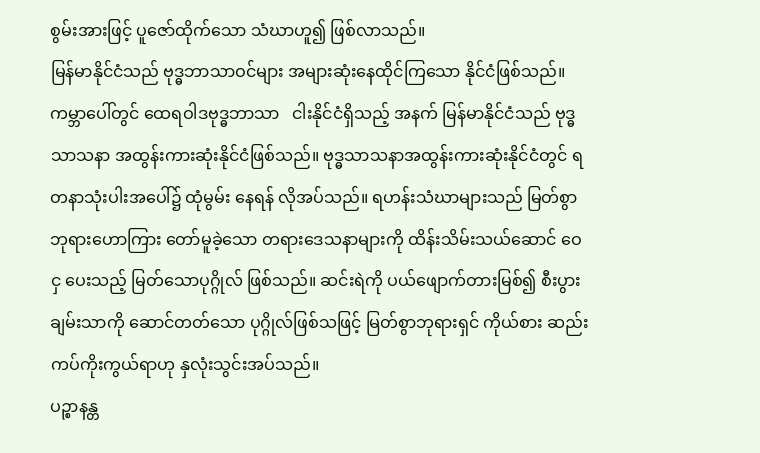စွမ်းအားဖြင့် ပူဇော်ထိုက်သော သံဃာဟူ၍ ဖြစ်လာသည်။
မြန်မာနိုင်ငံသည် ဗုဒ္ဓဘာသာဝင်များ အများဆုံးနေထိုင်ကြသော နိုင်ငံဖြစ်သည်။ ကမ္ဘာပေါ်တွင် ထေရဝါဒဗုဒ္ဓဘာသာ   ငါးနိုင်ငံရှိသည့် အနက် မြန်မာနိုင်ငံသည် ဗုဒ္ဓသာသနာ အထွန်းကားဆုံးနိုင်ငံဖြစ်သည်။ ဗုဒ္ဓသာသနာအထွန်းကားဆုံးနိုင်ငံတွင် ရတနာသုံးပါးအပေါ်၌ ထုံမွမ်း နေရန် လိုအပ်သည်။ ရဟန်းသံဃာများသည် မြတ်စွာဘုရားဟောကြား တော်မူခဲ့သော တရားဒေသနာများကို ထိန်းသိမ်းသယ်ဆောင် ဝေငှ ပေးသည့် မြတ်သောပုဂ္ဂိုလ် ဖြစ်သည်။ ဆင်းရဲကို ပယ်ဖျောက်တားမြစ်၍ စီးပွားချမ်းသာကို ဆောင်တတ်သော ပုဂ္ဂိုလ်ဖြစ်သဖြင့် မြတ်စွာဘုရားရှင် ကိုယ်စား ဆည်းကပ်ကိုးကွယ်ရာဟု နှလုံးသွင်းအပ်သည်။
ပဉ္စာနန္တ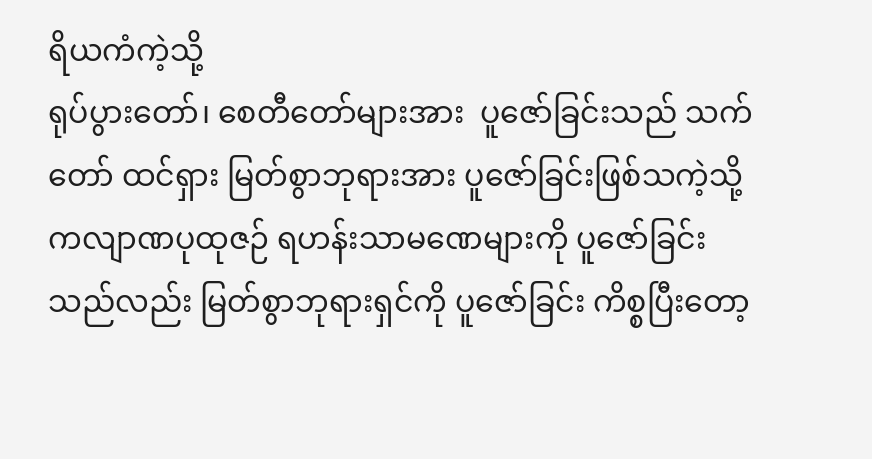ရိယကံကဲ့သို့
ရုပ်ပွားတော်၊ စေတီတော်များအား  ပူဇော်ခြင်းသည် သက်တော် ထင်ရှား မြတ်စွာဘုရားအား ပူဇော်ခြင်းဖြစ်သကဲ့သို့  ကလျာဏပုထုဇဉ် ရဟန်းသာမဏေများကို ပူဇော်ခြင်းသည်လည်း မြတ်စွာဘုရားရှင်ကို ပူဇော်ခြင်း ကိစ္စပြီးတော့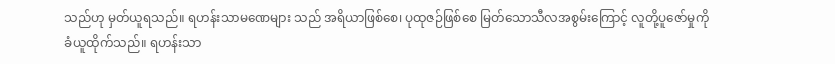သည်ဟု မှတ်ယူရသည်။ ရဟန်းသာမဏေများ သည် အရိယာဖြစ်စေ၊ ပုထုဇဉ်ဖြစ်စေ မြတ်သောသီလအစွမ်းကြောင့် လူတို့ပူဇော်မှုကို ခံယူထိုက်သည်။ ရဟန်းသာ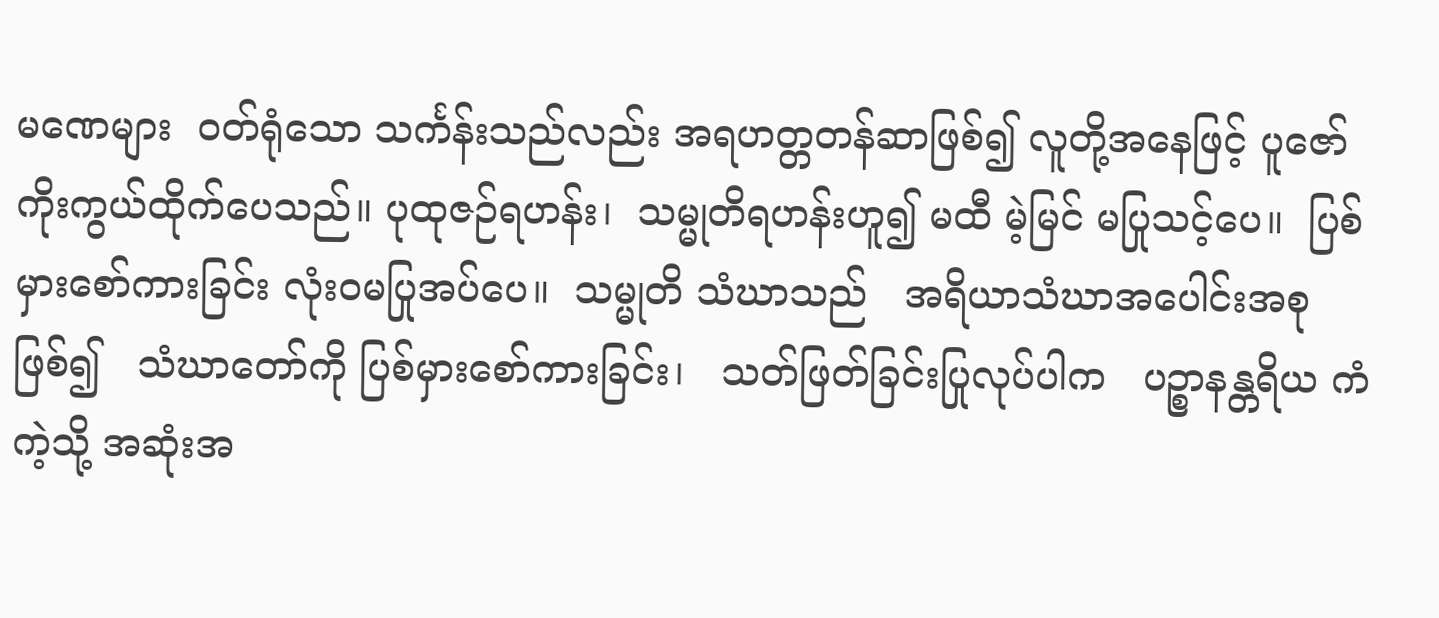မဏေများ  ဝတ်ရုံသော သင်္ကန်းသည်လည်း အရဟတ္တတန်ဆာဖြစ်၍ လူတို့အနေဖြင့် ပူဇော် ကိုးကွယ်ထိုက်ပေသည်။ ပုထုဇဉ်ရဟန်း၊  သမ္မုတိရဟန်းဟူ၍ မထီ မဲ့မြင် မပြုသင့်ပေ။  ပြစ်မှားစော်ကားခြင်း လုံးဝမပြုအပ်ပေ။  သမ္မုတိ သံဃာသည်   အရိယာသံဃာအပေါင်းအစုဖြစ်၍   သံဃာတော်ကို ပြစ်မှားစော်ကားခြင်း၊   သတ်ဖြတ်ခြင်းပြုလုပ်ပါက   ပဉ္စာနန္တရိယ ကံကဲ့သို့ အဆုံးအ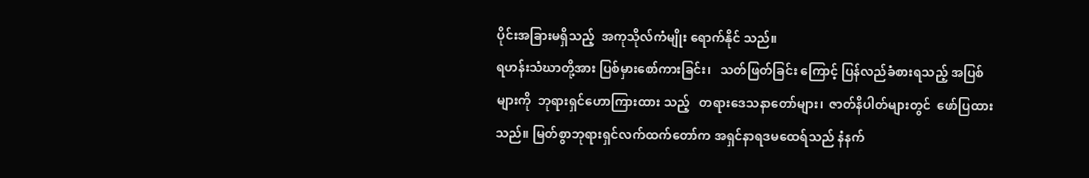ပိုင်းအခြားမရှိသည့်  အကုသိုလ်ကံမျိုး ရောက်နိုင် သည်။
ရဟန်းသံဃာတို့အား ပြစ်မှားစော်ကားခြင်း၊   သတ်ဖြတ်ခြင်း ကြောင့် ပြန်လည်ခံစားရသည့် အပြစ်များကို  ဘုရားရှင်ဟောကြားထား သည့်   တရားဒေသနာတော်များ၊  ဇာတ်နိပါတ်များတွင်  ဖော်ပြထား သည်။ မြတ်စွာဘုရားရှင်လက်ထက်တော်က အရှင်နာရဒမထေရ်သည် နံနက်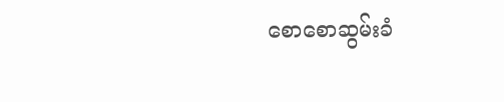စောစောဆွမ်းခံ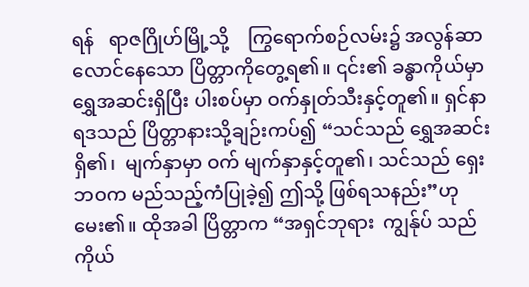ရန်   ရာဇဂြိုဟ်မြို့သို့    ကြွရောက်စဉ်လမ်း၌ အလွန်ဆာလောင်နေသော ပြိတ္တာကိုတွေ့ရ၏။ ၎င်း၏ ခန္ဓာကိုယ်မှာ ရွှေအဆင်းရှိပြီး ပါးစပ်မှာ ဝက်နှုတ်သီးနှင့်တူ၏။ ရှင်နာရဒသည် ပြိတ္တာနားသို့ချဉ်းကပ်၍ “သင်သည် ရွှေအဆင်းရှိ၏၊  မျက်နှာမှာ ဝက် မျက်နှာနှင့်တူ၏၊ သင်သည် ရှေးဘဝက မည်သည့်ကံပြုခဲ့၍ ဤသို့ ဖြစ်ရသနည်း”ဟု မေး၏။ ထိုအခါ ပြိတ္တာက “အရှင်ဘုရား  ကျွန်ုပ် သည်  ကိုယ်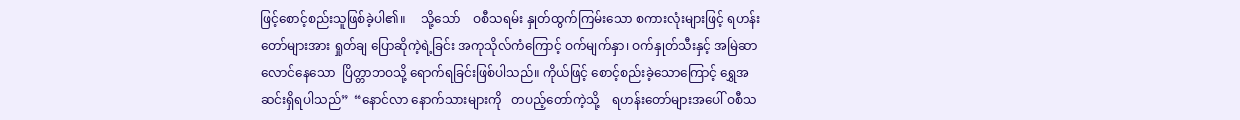ဖြင့်စောင့်စည်းသူဖြစ်ခဲ့ပါ၏။     သို့သော်    ဝစီသရမ်း နှုတ်ထွက်ကြမ်းသော စကားလုံးများဖြင့် ရဟန်းတော်များအား ရှုတ်ချ ပြောဆိုကဲ့ရဲ့ခြင်း အကုသိုလ်ကံကြောင့် ဝက်မျက်နှာ၊ ဝက်နှုတ်သီးနှင့် အမြဲဆာလောင်နေသော  ပြိတ္တာဘဝသို့ ရောက်ရခြင်းဖြစ်ပါသည်။ ကိုယ်ဖြင့် စောင့်စည်းခဲ့သောကြောင့် ရွှေအဆင်းရှိရပါသည်”  “နောင်လာ နောက်သားများကို   တပည့်တော်ကဲ့သို့    ရဟန်းတော်များအပေါ် ဝစီသ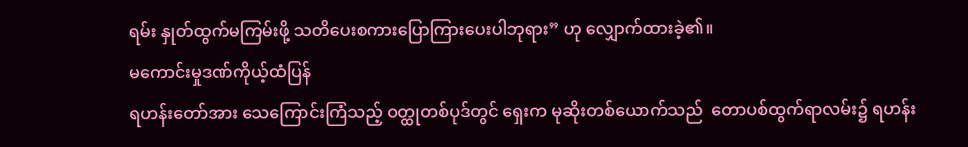ရမ်း နှုတ်ထွက်မကြမ်းဖို့ သတိပေးစကားပြောကြားပေးပါဘုရား” ဟု လျှောက်ထားခဲ့၏။
မကောင်းမှုဒဏ်ကိုယ့်ထံပြန်
ရဟန်းတော်အား သေကြောင်းကြံသည့် ဝတ္ထုတစ်ပုဒ်တွင် ရှေးက မုဆိုးတစ်ယောက်သည်  တောပစ်ထွက်ရာလမ်း၌ ရဟန်း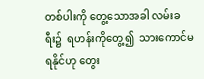တစ်ပါးကို တွေ့သောအခါ လမ်းခရီး၌  ရဟန်းကိုတွေ့၍  သားကောင်မရနိုင်ဟု တွေး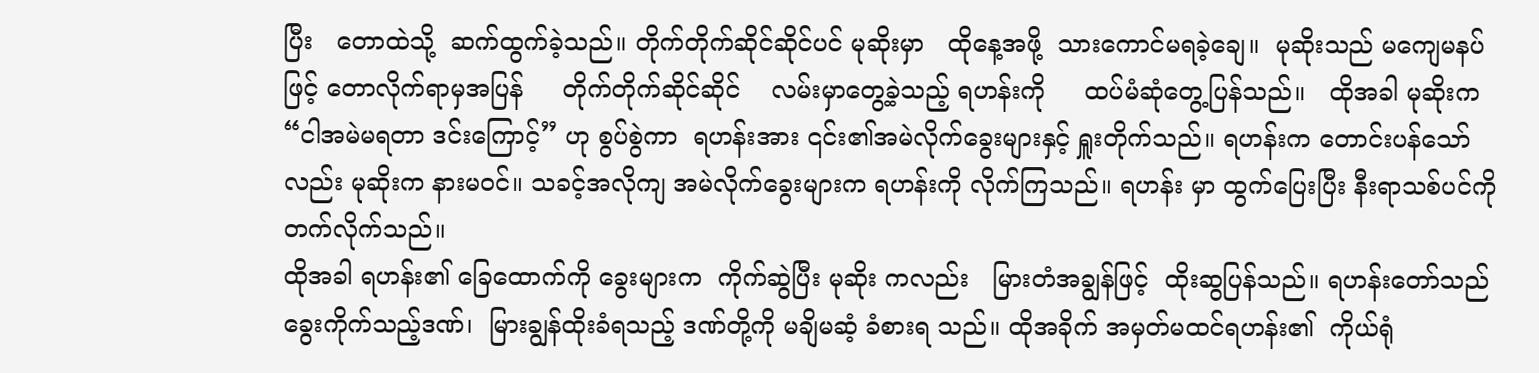ပြီး   တောထဲသို့  ဆက်ထွက်ခဲ့သည်။ တိုက်တိုက်ဆိုင်ဆိုင်ပင် မုဆိုးမှာ   ထိုနေ့အဖို့  သားကောင်မရခဲ့ချေ။  မုဆိုးသည် မကျေမနပ်ဖြင့် တောလိုက်ရာမှအပြန်     တိုက်တိုက်ဆိုင်ဆိုင်    လမ်းမှာတွေ့ခဲ့သည့် ရဟန်းကို     ထပ်မံဆုံတွေ့ပြန်သည်။   ထိုအခါ မုဆိုးက “ငါအမဲမရတာ ဒင်းကြောင့်” ဟု စွပ်စွဲကာ  ရဟန်းအား ၎င်း၏အမဲလိုက်ခွေးများနှင့် ရှူးတိုက်သည်။ ရဟန်းက တောင်းပန်သော်လည်း မုဆိုးက နားမဝင်။ သခင့်အလိုကျ အမဲလိုက်ခွေးများက ရဟန်းကို လိုက်ကြသည်။ ရဟန်း မှာ ထွက်ပြေးပြီး နီးရာသစ်ပင်ကို တက်လိုက်သည်။
ထိုအခါ ရဟန်း၏ ခြေထောက်ကို ခွေးများက  ကိုက်ဆွဲပြီး မုဆိုး ကလည်း   မြားတံအချွန်ဖြင့်  ထိုးဆွပြန်သည်။ ရဟန်းတော်သည် ခွေးကိုက်သည့်ဒဏ်၊  မြားချွန်ထိုးခံရသည့် ဒဏ်တို့ကို မချိမဆံ့ ခံစားရ သည်။ ထိုအခိုက် အမှတ်မထင်ရဟန်း၏  ကိုယ်ရုံ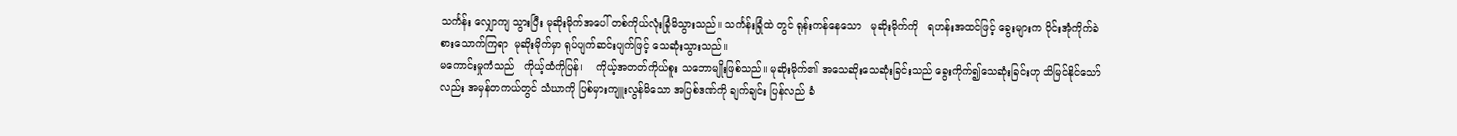သင်္ကန်း လျှောကျ သွားပြီး မုဆိုးမိုက်အပေါ် တစ်ကိုယ်လုံးခြုံမိသွားသည်။ သင်္ကန်းခြုံထဲ တွင် ရုန်းကန်နေသော   မုဆိုးမိုက်ကို   ရဟန်းအထင်ဖြင့် ခွေးများက ဝိုင်းအုံကိုက်ခဲစားသောက်ကြရာ  မုဆိုးမိုက်မှာ ရုပ်ပျက်ဆင်းပျက်ဖြင့် သေဆုံးသွားသည်။
မကောင်းမှုကံသည်   ကိုယ့်ထံကိုပြန်၊    ကိုယ့်အတတ်ကိုယ်စူး သဘောမျိုးဖြစ်သည်။ မုဆိုးမိုက်၏ အသေဆိုးသေဆုံးခြင်းသည် ခွေးကိုက်၍သေဆုံးခြင်းဟု သိမြင်နိုင်သော်လည်း အမှန်တကယ်တွင် သံဃာကို ပြစ်မှားကျူးလွန်မိသော အပြစ်ဒဏ်ကို ချက်ချင်း ပြန်လည် ခံ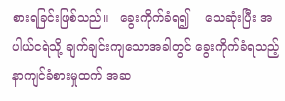စားရခြင်းဖြစ်သည်။   ခွေးကိုက်ခံရ၍    သေဆုံးပြီး အပါယ်ငရဲသို့ ချက်ချင်းကျသောအခါတွင် ခွေးကိုက်ခံရသည့် နာကျင်ခံစားမှုထက် အဆ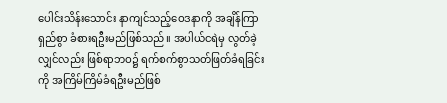ပေါင်းသိန်းသောင်း နာကျင်သည့်ဝေဒနာကို အချိန်ကြာရှည်စွာ ခံစားရဦးမည်ဖြစ်သည်။ အပါယ်ငရဲမှ လွတ်ခဲ့လျှင်လည်း ဖြစ်ရာဘဝ၌ ရက်စက်စွာသတ်ဖြတ်ခံရခြင်းကို အကြိမ်ကြိမ်ခံရဦးမည်ဖြစ်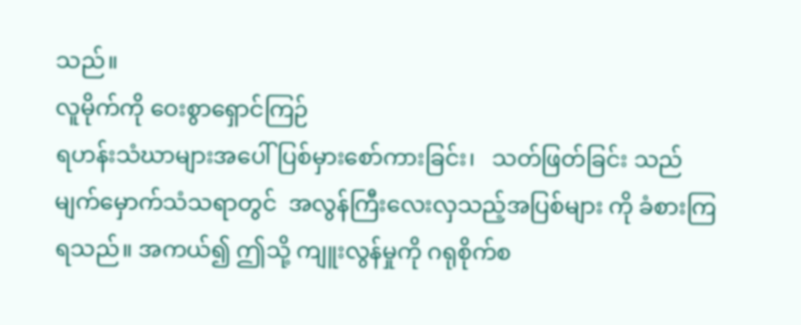သည်။
လူမိုက်ကို ဝေးစွာရှောင်ကြဉ်
ရဟန်းသံဃာများအပေါ် ပြစ်မှားစော်ကားခြင်း၊   သတ်ဖြတ်ခြင်း သည် မျက်မှောက်သံသရာတွင်  အလွန်ကြီးလေးလှသည့်အပြစ်များ ကို ခံစားကြရသည်။ အကယ်၍ ဤသို့ ကျူးလွန်မှုကို ဂရုစိုက်စ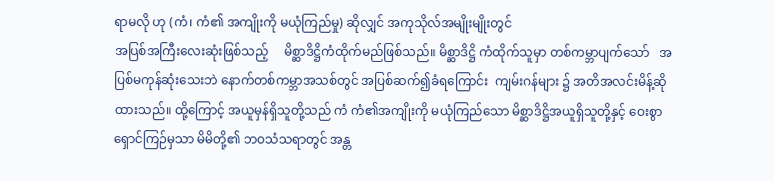ရာမလို ဟု (ကံ၊ ကံ၏ အကျိုးကို မယုံကြည်မှု) ဆိုလျှင် အကုသိုလ်အမျိုးမျိုးတွင်
အပြစ်အကြီးလေးဆုံးဖြစ်သည့်     မိစ္ဆာဒိဋ္ဌိကံထိုက်မည်ဖြစ်သည်။ မိစ္ဆာဒိဋ္ဌိ ကံထိုက်သူမှာ တစ်ကမ္ဘာပျက်သော်   အပြစ်မကုန်ဆုံးသေးဘဲ နောက်တစ်ကမ္ဘာအသစ်တွင် အပြစ်ဆက်၍ခံရကြောင်း  ကျမ်းဂန်များ ၌ အတိအလင်းမိန့်ဆိုထားသည်။ ထို့ကြောင့် အယူမှန်ရှိသူတို့သည် ကံ ကံ၏အကျိုးကို မယုံကြည်သော မိစ္ဆာဒိဋ္ဌိအယူရှိသူတို့နှင့် ဝေးစွာ ရှောင်ကြဉ်မှသာ မိမိတို့၏ ဘဝသံသရာတွင် အန္တ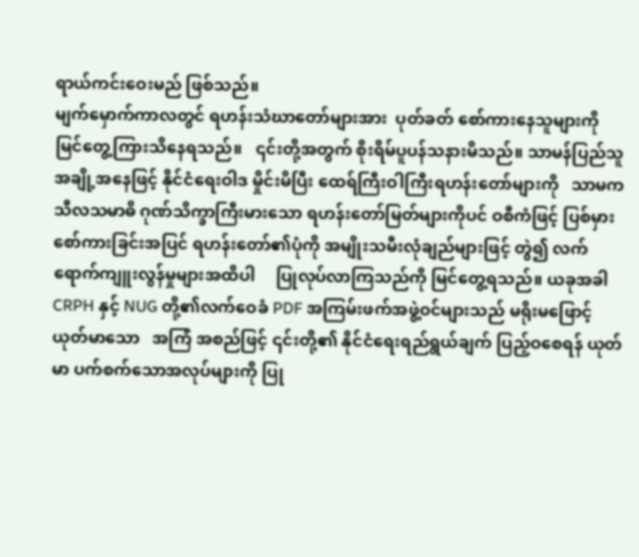ရာယ်ကင်းဝေးမည် ဖြစ်သည်။
မျက်မှောက်ကာလတွင် ရဟန်းသံဃာတော်များအား  ပုတ်ခတ် စော်ကားနေသူများကို   မြင်တွေ့ကြားသိနေရသည်။   ၎င်းတို့အတွက် စိုးရိမ်ပူပန်သနားမိသည်။ သာမန်ပြည်သူအချို့အနေဖြင့် နိုင်ငံရေးဝါဒ မှိုင်းမိပြီး ထေရ်ကြီးဝါကြီးရဟန်းတော်များကို   သာမက သီလသမာဓိ ဂုဏ်သိက္ခာကြီးမားသော ရဟန်းတော်မြတ်များကိုပင် ဝစီကံဖြင့် ပြစ်မှား စော်ကားခြင်းအပြင် ရဟန်းတော်၏ပုံကို အမျိုးသမီးလုံချည်များဖြင့် တွဲ၍ လက်ရောက်ကျူးလွန်မှုများအထိပါ     ပြုလုပ်လာကြသည်ကို မြင်တွေ့ရသည်။ ယခုအခါ CRPH နှင့် NUG တို့၏လက်ဝေခံ PDF အကြမ်းဖက်အဖွဲ့ဝင်များသည် မရိုးမဖြောင့်   ယုတ်မာသော   အကြံ အစည်ဖြင့် ၎င်းတို့၏ နိုင်ငံရေးရည်ရွယ်ချက် ပြည့်ဝစေရန် ယုတ်မာ ပက်စက်သောအလုပ်များကို ပြု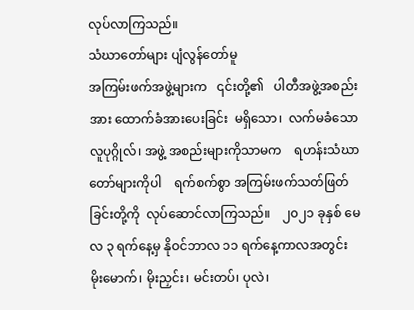လုပ်လာကြသည်။
သံဃာတော်များ ပျံလွန်တော်မူ
အကြမ်းဖက်အဖွဲ့များက   ၎င်းတို့၏   ပါတီအဖွဲ့အစည်းအား ထောက်ခံအားပေးခြင်း  မရှိသော၊  လက်မခံသော လူပုဂ္ဂိုလ်၊ အဖွဲ့ အစည်းများကိုသာမက    ရဟန်းသံဃာတော်များကိုပါ    ရက်စက်စွာ အကြမ်းဖက်သတ်ဖြတ်ခြင်းတို့ကို  လုပ်ဆောင်လာကြသည်။    ၂၀၂၁ ခုနှစ် မေလ ၃ ရက်နေ့မှ နိုဝင်ဘာလ ၁၁ ရက်နေ့ကာလအတွင်း မိုးမောက်၊ မိုးညှင်း၊ မင်းတပ်၊ ပုလဲ၊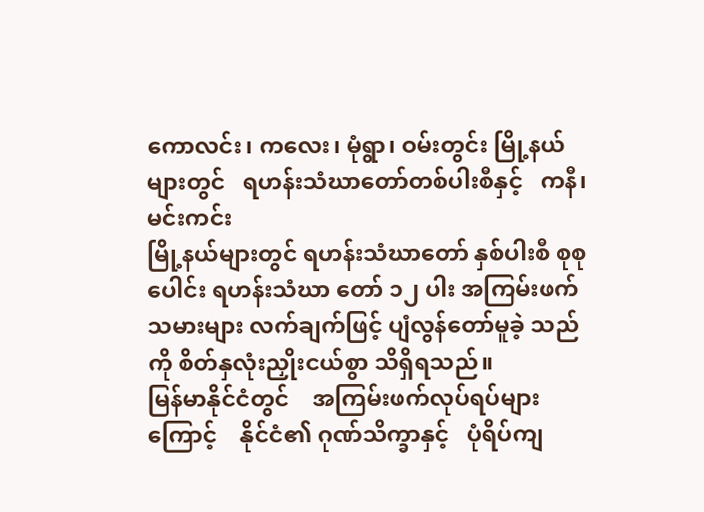ကောလင်း၊ ကလေး၊ မုံရွာ၊ ဝမ်းတွင်း မြို့နယ်များတွင်   ရဟန်းသံဃာတော်တစ်ပါးစီနှင့်   ကနီ၊ မင်းကင်း
မြို့နယ်များတွင် ရဟန်းသံဃာတော် နှစ်ပါးစီ စုစုပေါင်း ရဟန်းသံဃာ တော် ၁၂ ပါး အကြမ်းဖက်သမားများ လက်ချက်ဖြင့် ပျံလွန်တော်မူခဲ့ သည်ကို စိတ်နှလုံးညှိုးငယ်စွာ သိရှိရသည်။
မြန်မာနိုင်ငံတွင်    အကြမ်းဖက်လုပ်ရပ်များကြောင့်    နိုင်ငံ၏ ဂုဏ်သိက္ခာနှင့်   ပုံရိပ်ကျ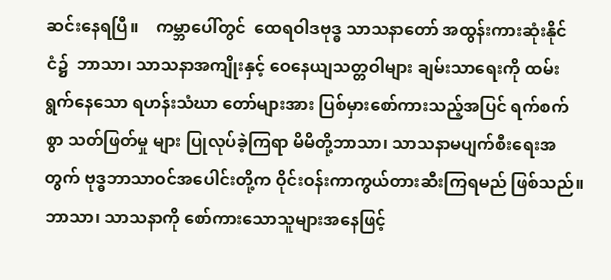ဆင်းနေရပြီ။    ကမ္ဘာပေါ်တွင်  ထေရဝါဒဗုဒ္ဓ သာသနာတော် အထွန်းကားဆုံးနိုင်ငံ၌  ဘာသာ၊ သာသနာအကျိုးနှင့် ဝေနေယျသတ္တဝါများ ချမ်းသာရေးကို ထမ်းရွက်နေသော ရဟန်းသံဃာ တော်များအား ပြစ်မှားစော်ကားသည့်အပြင် ရက်စက်စွာ သတ်ဖြတ်မှု များ ပြုလုပ်ခဲ့ကြရာ မိမိတို့ဘာသာ၊ သာသနာမပျက်စီးရေးအတွက် ဗုဒ္ဓဘာသာဝင်အပေါင်းတို့က ဝိုင်းဝန်းကာကွယ်တားဆီးကြရမည် ဖြစ်သည်။
ဘာသာ၊ သာသနာကို စော်ကားသောသူများအနေဖြင့်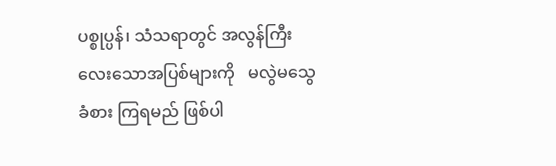ပစ္စုပ္ပန်၊ သံသရာတွင် အလွန်ကြီးလေးသောအပြစ်များကို   မလွဲမသွေခံစား ကြရမည် ဖြစ်ပါ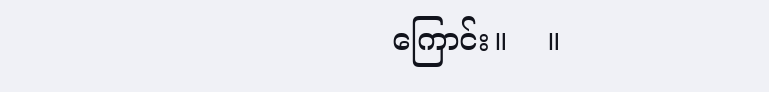ကြောင်း။    ။